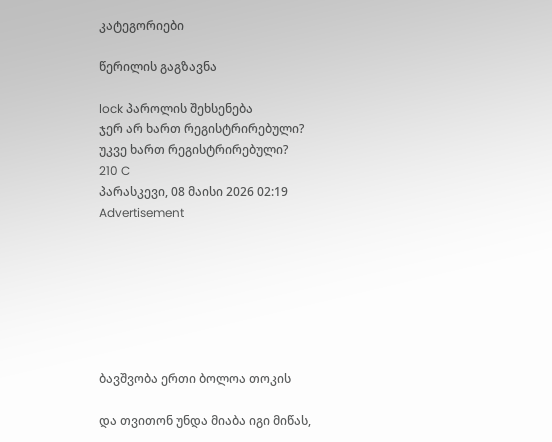კატეგორიები

წერილის გაგზავნა

lock პაროლის შეხსენება
ჯერ არ ხართ რეგისტრირებული?
უკვე ხართ რეგისტრირებული?
210 C
პარასკევი, 08 მაისი 2026 02:19
Advertisement







ბავშვობა ერთი ბოლოა თოკის

და თვითონ უნდა მიაბა იგი მიწას,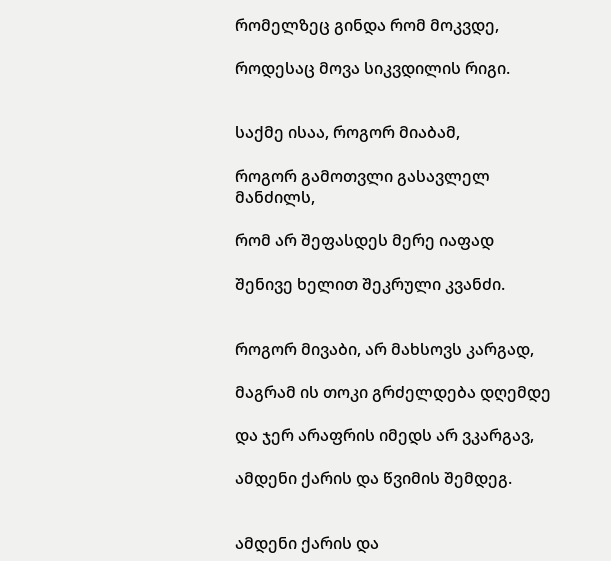რომელზეც გინდა რომ მოკვდე,

როდესაც მოვა სიკვდილის რიგი.


საქმე ისაა, როგორ მიაბამ,

როგორ გამოთვლი გასავლელ მანძილს,

რომ არ შეფასდეს მერე იაფად

შენივე ხელით შეკრული კვანძი.


როგორ მივაბი, არ მახსოვს კარგად,

მაგრამ ის თოკი გრძელდება დღემდე

და ჯერ არაფრის იმედს არ ვკარგავ,

ამდენი ქარის და წვიმის შემდეგ.


ამდენი ქარის და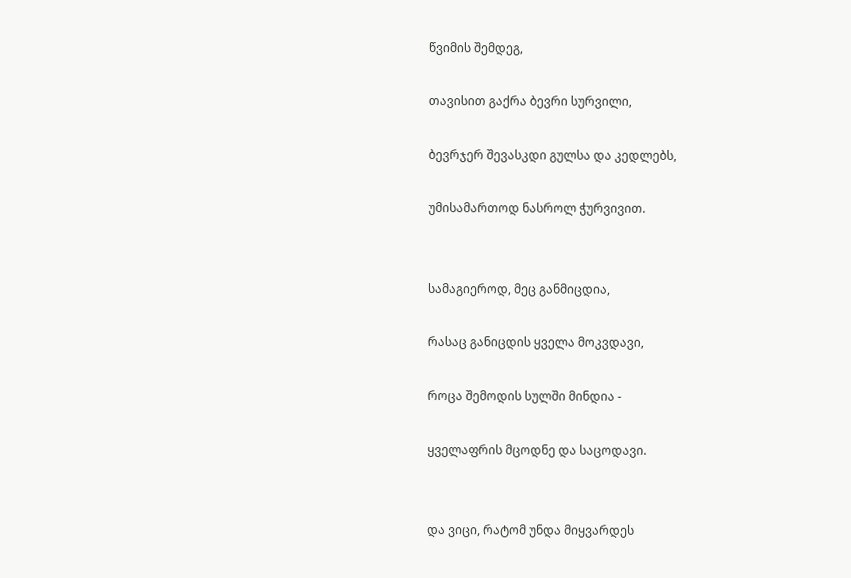წვიმის შემდეგ,

თავისით გაქრა ბევრი სურვილი,

ბევრჯერ შევასკდი გულსა და კედლებს,

უმისამართოდ ნასროლ ჭურვივით.


სამაგიეროდ, მეც განმიცდია,

რასაც განიცდის ყველა მოკვდავი,

როცა შემოდის სულში მინდია -

ყველაფრის მცოდნე და საცოდავი.


და ვიცი, რატომ უნდა მიყვარდეს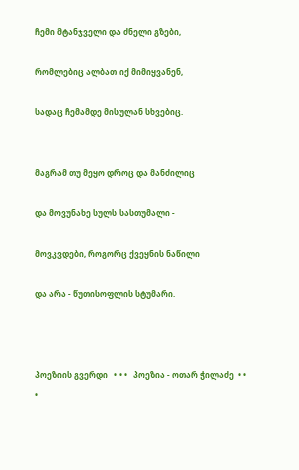ჩემი მტანჯველი და ძნელი გზები,

რომლებიც ალბათ იქ მიმიყვანენ,

სადაც ჩემამდე მისულან სხვებიც.


მაგრამ თუ მეყო დროც და მანძილიც

და მოვუნახე სულს სასთუმალი -

მოვკვდები, როგორც ქვეყნის ნაწილი

და არა - წუთისოფლის სტუმარი.



პოეზიის გვერდი   • • •   პოეზია - ოთარ ჭილაძე  • • •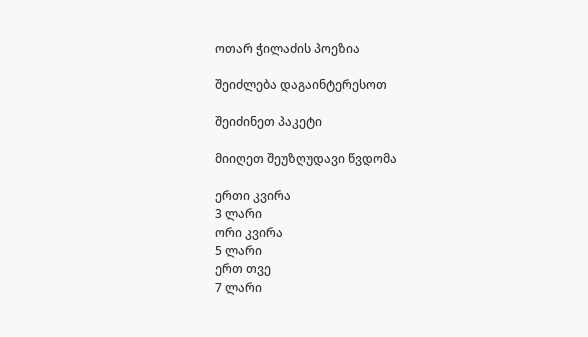ოთარ ჭილაძის პოეზია

შეიძლება დაგაინტერესოთ

შეიძინეთ პაკეტი

მიიღეთ შეუზღუდავი წვდომა

ერთი კვირა
3 ლარი
ორი კვირა
5 ლარი
ერთ თვე
7 ლარი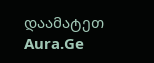დაამატეთ Aura.Ge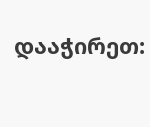დააჭირეთ: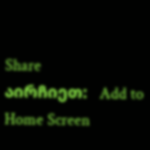Share
აირჩიეთ:   Add to Home Screen